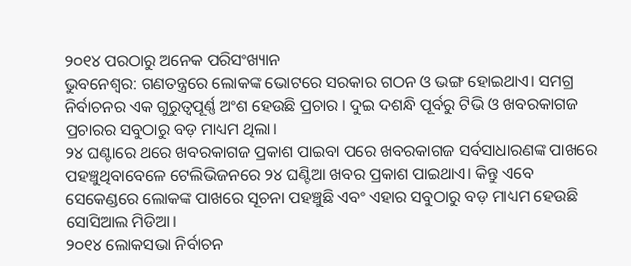୨୦୧୪ ପରଠାରୁ ଅନେକ ପରିସଂଖ୍ୟାନ
ଭୁବନେଶ୍ୱର: ଗଣତନ୍ତ୍ରରେ ଲୋକଙ୍କ ଭୋଟରେ ସରକାର ଗଠନ ଓ ଭଙ୍ଗ ହୋଇଥାଏ। ସମଗ୍ର ନିର୍ବାଚନର ଏକ ଗୁରୁତ୍ୱପୂର୍ଣ୍ଣ ଅଂଶ ହେଉଛି ପ୍ରଚାର । ଦୁଇ ଦଶନ୍ଧି ପୂର୍ବରୁ ଟିଭି ଓ ଖବରକାଗଜ ପ୍ରଚାରର ସବୁଠାରୁ ବଡ଼ ମାଧ୍ୟମ ଥିଲା।
୨୪ ଘଣ୍ଟାରେ ଥରେ ଖବରକାଗଜ ପ୍ରକାଶ ପାଇବା ପରେ ଖବରକାଗଜ ସର୍ବସାଧାରଣଙ୍କ ପାଖରେ ପହଞ୍ଚୁଥିବାବେଳେ ଟେଲିଭିଜନରେ ୨୪ ଘଣ୍ଟିଆ ଖବର ପ୍ରକାଶ ପାଇଥାଏ। କିନ୍ତୁ ଏବେ ସେକେଣ୍ଡରେ ଲୋକଙ୍କ ପାଖରେ ସୂଚନା ପହଞ୍ଚୁଛି ଏବଂ ଏହାର ସବୁଠାରୁ ବଡ଼ ମାଧ୍ୟମ ହେଉଛି ସୋସିଆଲ ମିଡିଆ।
୨୦୧୪ ଲୋକସଭା ନିର୍ବାଚନ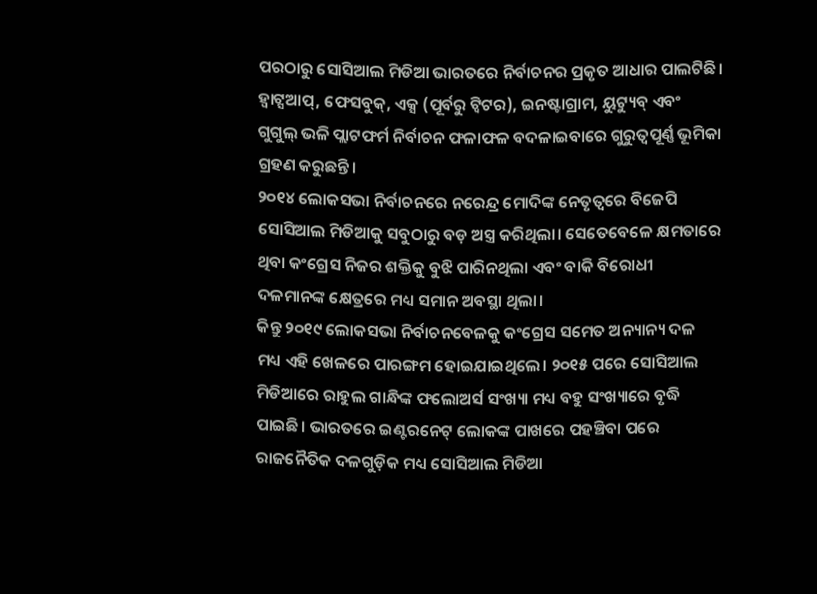ପରଠାରୁ ସୋସିଆଲ ମିଡିଆ ଭାରତରେ ନିର୍ବାଚନର ପ୍ରକୃତ ଆଧାର ପାଲଟିଛି। ହ୍ଵାଟ୍ସଆପ୍, ଫେସବୁକ୍, ଏକ୍ସ (ପୂର୍ବରୁ ଟ୍ୱିଟର), ଇନଷ୍ଟାଗ୍ରାମ, ୟୁଟ୍ୟୁବ୍ ଏବଂ ଗୁଗୁଲ୍ ଭଳି ପ୍ଲାଟଫର୍ମ ନିର୍ବାଚନ ଫଳାଫଳ ବଦଳାଇବାରେ ଗୁରୁତ୍ୱପୂର୍ଣ୍ଣ ଭୂମିକା ଗ୍ରହଣ କରୁଛନ୍ତି।
୨୦୧୪ ଲୋକସଭା ନିର୍ବାଚନରେ ନରେନ୍ଦ୍ର ମୋଦିଙ୍କ ନେତୃତ୍ୱରେ ବିଜେପି ସୋସିଆଲ ମିଡିଆକୁ ସବୁଠାରୁ ବଡ଼ ଅସ୍ତ୍ର କରିଥିଲା। ସେତେବେଳେ କ୍ଷମତାରେ ଥିବା କଂଗ୍ରେସ ନିଜର ଶକ୍ତିକୁ ବୁଝି ପାରିନଥିଲା ଏବଂ ବାକି ବିରୋଧୀ ଦଳମାନଙ୍କ କ୍ଷେତ୍ରରେ ମଧ୍ୟ ସମାନ ଅବସ୍ଥା ଥିଲା।
କିନ୍ତୁ ୨୦୧୯ ଲୋକସଭା ନିର୍ବାଚନବେଳକୁ କଂଗ୍ରେସ ସମେତ ଅନ୍ୟାନ୍ୟ ଦଳ ମଧ୍ୟ ଏହି ଖେଳରେ ପାରଙ୍ଗମ ହୋଇଯାଇଥିଲେ। ୨୦୧୫ ପରେ ସୋସିଆଲ ମିଡିଆରେ ରାହୁଲ ଗାନ୍ଧିଙ୍କ ଫଲୋଅର୍ସ ସଂଖ୍ୟା ମଧ୍ୟ ବହୁ ସଂଖ୍ୟାରେ ବୃଦ୍ଧି ପାଇଛି। ଭାରତରେ ଇଣ୍ଟରନେଟ୍ ଲୋକଙ୍କ ପାଖରେ ପହଞ୍ଚିବା ପରେ ରାଜନୈତିକ ଦଳଗୁଡ଼ିକ ମଧ୍ୟ ସୋସିଆଲ ମିଡିଆ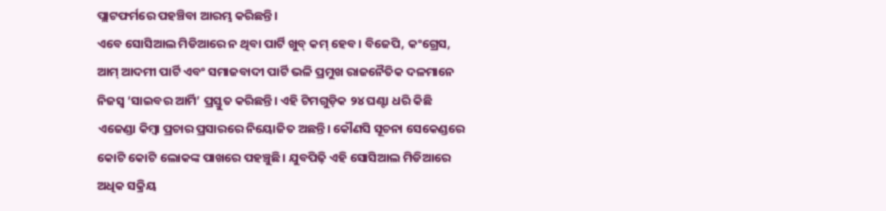ପ୍ଲାଟଫର୍ମରେ ପହଞ୍ଚିବା ଆରମ୍ଭ କରିଛନ୍ତି।
ଏବେ ସୋସିଆଲ ମିଡିଆରେ ନ ଥିବା ପାର୍ଟି ଖୁବ୍ କମ୍ ହେବ। ବିଜେପି, କଂଗ୍ରେସ, ଆମ୍ ଆଦମୀ ପାର୍ଟି ଏବଂ ସମାଜବାଦୀ ପାର୍ଟି ଭଳି ପ୍ରମୁଖ ରାଜନୈତିକ ଦଳମାନେ ନିଜସ୍ୱ ‘ସାଇବର ଆର୍ମି’ ପ୍ରସ୍ତୁତ କରିଛନ୍ତି। ଏହି ଟିମଗୁଡ଼ିକ ୨୪ ଘଣ୍ଟା ଧରି କିଛି ଏଜେଣ୍ଡା କିମ୍ବା ପ୍ରଚାର ପ୍ରସାରରେ ନିୟୋଜିତ ଅଛନ୍ତି। କୌଣସି ସୂଚନା ସେକେଣ୍ଡରେ କୋଟି କୋଟି ଲୋକଙ୍କ ପାଖରେ ପହଞ୍ଚୁଛି। ଯୁବପିଢ଼ି ଏହି ସୋସିଆଲ ମିଡିଆରେ ଅଧିକ ସକ୍ରିୟ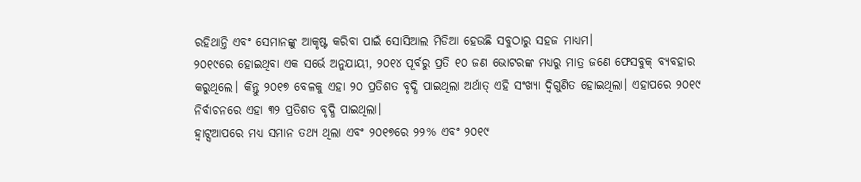ରହିଥାନ୍ତି ଏବଂ ସେମାନଙ୍କୁ ଆକୃଷ୍ଟ କରିବା ପାଇଁ ସୋସିଆଲ ମିଡିଆ ହେଉଛି ସବୁଠାରୁ ସହଜ ମାଧ୍ୟମ।
୨୦୧୯ରେ ହୋଇଥିବା ଏକ ସର୍ଭେ ଅନୁଯାୟୀ, ୨୦୧୪ ପୂର୍ବରୁ ପ୍ରତି ୧୦ ଜଣ ଭୋଟରଙ୍କ ମଧ୍ୟରୁ ମାତ୍ର ଜଣେ ଫେସବୁକ୍ ବ୍ୟବହାର କରୁଥିଲେ। କିନ୍ତୁ ୨୦୧୭ ବେଳକୁ ଏହା ୨୦ ପ୍ରତିଶତ ବୃଦ୍ଧି ପାଇଥିଲା ଅର୍ଥାତ୍ ଏହି ସଂଖ୍ୟା ଦ୍ୱିଗୁଣିତ ହୋଇଥିଲା। ଏହାପରେ ୨୦୧୯ ନିର୍ବାଚନରେ ଏହା ୩୨ ପ୍ରତିଶତ ବୃଦ୍ଧି ପାଇଥିଲା।
ହ୍ୱାଟ୍ସଆପରେ ମଧ୍ୟ ସମାନ ତଥ୍ୟ ଥିଲା ଏବଂ ୨୦୧୭ରେ ୨୨% ଏବଂ ୨୦୧୯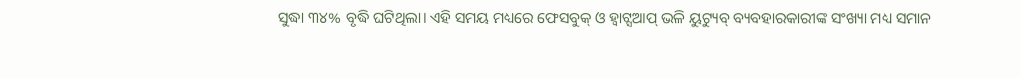ସୁଦ୍ଧା ୩୪% ବୃଦ୍ଧି ଘଟିଥିଲା। ଏହି ସମୟ ମଧ୍ୟରେ ଫେସବୁକ୍ ଓ ହ୍ଵାଟ୍ସଆପ୍ ଭଳି ୟୁଟ୍ୟୁବ୍ ବ୍ୟବହାରକାରୀଙ୍କ ସଂଖ୍ୟା ମଧ୍ୟ ସମାନ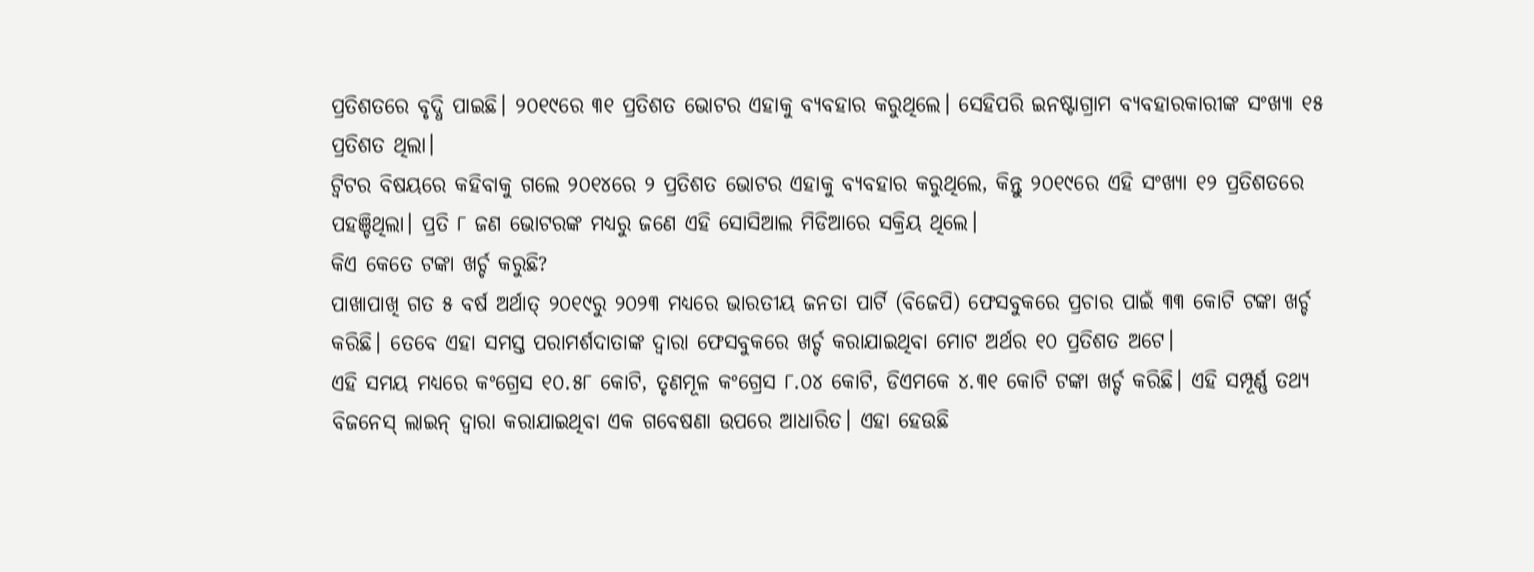ପ୍ରତିଶତରେ ବୃଦ୍ଧି ପାଇଛି। ୨୦୧୯ରେ ୩୧ ପ୍ରତିଶତ ଭୋଟର ଏହାକୁ ବ୍ୟବହାର କରୁଥିଲେ। ସେହିପରି ଇନଷ୍ଟାଗ୍ରାମ ବ୍ୟବହାରକାରୀଙ୍କ ସଂଖ୍ୟା ୧୫ ପ୍ରତିଶତ ଥିଲା।
ଟ୍ୱିଟର ବିଷୟରେ କହିବାକୁ ଗଲେ ୨୦୧୪ରେ ୨ ପ୍ରତିଶତ ଭୋଟର ଏହାକୁ ବ୍ୟବହାର କରୁଥିଲେ, କିନ୍ତୁ ୨୦୧୯ରେ ଏହି ସଂଖ୍ୟା ୧୨ ପ୍ରତିଶତରେ ପହଞ୍ଚିଥିଲା। ପ୍ରତି ୮ ଜଣ ଭୋଟରଙ୍କ ମଧ୍ୟରୁ ଜଣେ ଏହି ସୋସିଆଲ ମିଡିଆରେ ସକ୍ରିୟ ଥିଲେ।
କିଏ କେତେ ଟଙ୍କା ଖର୍ଚ୍ଚ କରୁଛି?
ପାଖାପାଖି ଗତ ୫ ବର୍ଷ ଅର୍ଥାତ୍ ୨୦୧୯ରୁ ୨୦୨୩ ମଧ୍ୟରେ ଭାରତୀୟ ଜନତା ପାର୍ଟି (ବିଜେପି) ଫେସବୁକରେ ପ୍ରଚାର ପାଇଁ ୩୩ କୋଟି ଟଙ୍କା ଖର୍ଚ୍ଚ କରିଛି। ତେବେ ଏହା ସମସ୍ତ ପରାମର୍ଶଦାତାଙ୍କ ଦ୍ୱାରା ଫେସବୁକରେ ଖର୍ଚ୍ଚ କରାଯାଇଥିବା ମୋଟ ଅର୍ଥର ୧୦ ପ୍ରତିଶତ ଅଟେ।
ଏହି ସମୟ ମଧ୍ୟରେ କଂଗ୍ରେସ ୧୦.୫୮ କୋଟି, ତୃଣମୂଳ କଂଗ୍ରେସ ୮.୦୪ କୋଟି, ଡିଏମକେ ୪.୩୧ କୋଟି ଟଙ୍କା ଖର୍ଚ୍ଚ କରିଛି। ଏହି ସମ୍ପୂର୍ଣ୍ଣ ତଥ୍ୟ ବିଜନେସ୍ ଲାଇନ୍ ଦ୍ୱାରା କରାଯାଇଥିବା ଏକ ଗବେଷଣା ଉପରେ ଆଧାରିତ। ଏହା ହେଉଛି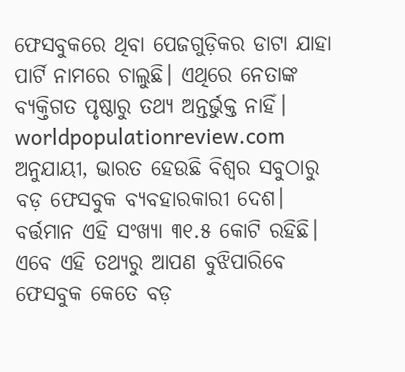ଫେସବୁକରେ ଥିବା ପେଜଗୁଡ଼ିକର ଡାଟା ଯାହା ପାର୍ଟି ନାମରେ ଚାଲୁଛି। ଏଥିରେ ନେତାଙ୍କ ବ୍ୟକ୍ତିଗତ ପୃଷ୍ଠାରୁ ତଥ୍ୟ ଅନ୍ତର୍ଭୁକ୍ତ ନାହିଁ।
worldpopulationreview.com ଅନୁଯାୟୀ, ଭାରତ ହେଉଛି ବିଶ୍ୱର ସବୁଠାରୁ ବଡ଼ ଫେସବୁକ ବ୍ୟବହାରକାରୀ ଦେଶ। ବର୍ତ୍ତମାନ ଏହି ସଂଖ୍ୟା ୩୧.୫ କୋଟି ରହିଛି। ଏବେ ଏହି ତଥ୍ୟରୁ ଆପଣ ବୁଝିପାରିବେ ଫେସବୁକ କେତେ ବଡ଼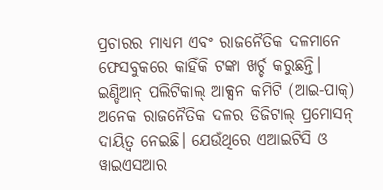ପ୍ରଚାରର ମାଧ୍ୟମ ଏବଂ ରାଜନୈତିକ ଦଳମାନେ ଫେସବୁକରେ କାହିଁକି ଟଙ୍କା ଖର୍ଚ୍ଚ କରୁଛନ୍ତି।
ଇଣ୍ଡିଆନ୍ ପଲିଟିକାଲ୍ ଆକ୍ସନ କମିଟି (ଆଇ-ପାକ୍) ଅନେକ ରାଜନୈତିକ ଦଳର ଡିଜିଟାଲ୍ ପ୍ରମୋସନ୍ ଦାୟିତ୍ୱ ନେଇଛି। ଯେଉଁଥିରେ ଏଆଇଟିସି ଓ ୱାଇଏସଆର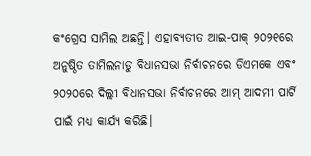କଂଗ୍ରେସ ସାମିଲ ଅଛନ୍ତି। ଏହାବ୍ୟତୀତ ଆଇ-ପାକ୍ ୨୦୨୧ରେ ଅନୁଷ୍ଠିତ ତାମିଲନାଡୁ ବିଧାନସଭା ନିର୍ବାଚନରେ ଡିଏମକେ ଏବଂ ୨୦୨୦ରେ ଦିଲ୍ଲୀ ବିଧାନସଭା ନିର୍ବାଚନରେ ଆମ୍ ଆଦମୀ ପାର୍ଟି ପାଇଁ ମଧ୍ୟ କାର୍ଯ୍ୟ କରିଛି।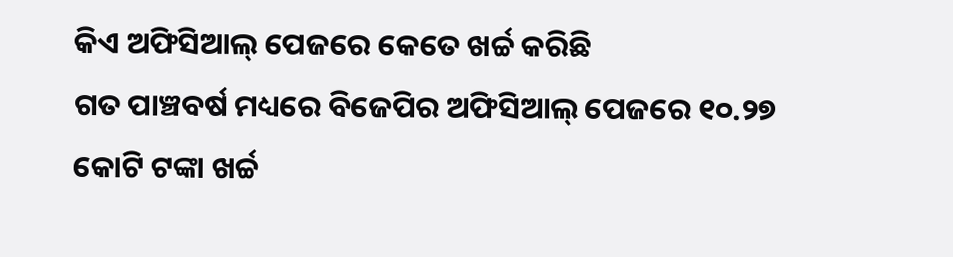କିଏ ଅଫିସିଆଲ୍ ପେଜରେ କେତେ ଖର୍ଚ୍ଚ କରିଛି
ଗତ ପାଞ୍ଚବର୍ଷ ମଧ୍ୟରେ ବିଜେପିର ଅଫିସିଆଲ୍ ପେଜରେ ୧୦.୨୭ କୋଟି ଟଙ୍କା ଖର୍ଚ୍ଚ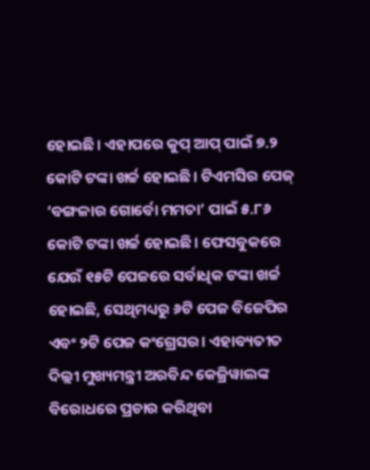ହୋଇଛି। ଏହାପରେ କୁପ୍ ଆପ୍ ପାଇଁ ୭.୨ କୋଟି ଟଙ୍କା ଖର୍ଚ୍ଚ ହୋଇଛି। ଟିଏମସିର ପେଜ୍ ‘ବଙ୍ଗଳାର ଗୋର୍ବୋ ମମତା’ ପାଇଁ ୫.୮୬ କୋଟି ଟଙ୍କା ଖର୍ଚ୍ଚ ହୋଇଛି। ଫେସବୁକରେ ଯେଉଁ ୧୫ଟି ପେଜରେ ସର୍ବାଧିକ ଟଙ୍କା ଖର୍ଚ୍ଚ ହୋଇଛି, ସେଥିମଧ୍ୟରୁ ୬ଟି ପେଜ ବିଜେପିର ଏବଂ ୨ଟି ପେଜ କଂଗ୍ରେସର। ଏହାବ୍ୟତୀତ ଦିଲ୍ଲୀ ମୁଖ୍ୟମନ୍ତ୍ରୀ ଅରବିନ୍ଦ କେଜ୍ରିୱାଲଙ୍କ ବିରୋଧରେ ପ୍ରଚାର କରିଥିବା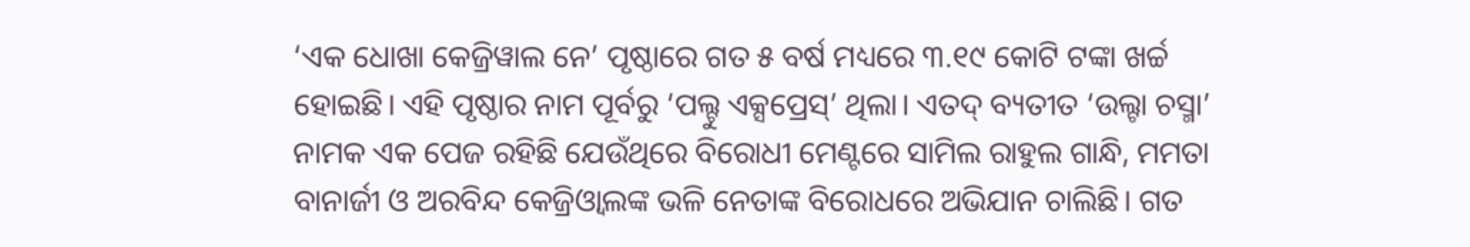‘ଏକ ଧୋଖା କେଜ୍ରିୱାଲ ନେ’ ପୃଷ୍ଠାରେ ଗତ ୫ ବର୍ଷ ମଧ୍ୟରେ ୩.୧୯ କୋଟି ଟଙ୍କା ଖର୍ଚ୍ଚ ହୋଇଛି। ଏହି ପୃଷ୍ଠାର ନାମ ପୂର୍ବରୁ ‘ପଲ୍ଟୁ ଏକ୍ସପ୍ରେସ୍’ ଥିଲା। ଏତଦ୍ ବ୍ୟତୀତ ‘ଉଲ୍ଟା ଚସ୍ମା’ ନାମକ ଏକ ପେଜ ରହିଛି ଯେଉଁଥିରେ ବିରୋଧୀ ମେଣ୍ଟରେ ସାମିଲ ରାହୁଲ ଗାନ୍ଧି, ମମତା ବାନାର୍ଜୀ ଓ ଅରବିନ୍ଦ କେଜ୍ରିଓ୍ଵାଲଙ୍କ ଭଳି ନେତାଙ୍କ ବିରୋଧରେ ଅଭିଯାନ ଚାଲିଛି। ଗତ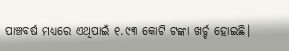ପାଞ୍ଚବର୍ଷ ମଧ୍ୟରେ ଏଥିପାଇଁ ୧.୯୩ କୋଟି ଟଙ୍କା ଖର୍ଚ୍ଚ ହୋଇଛି।